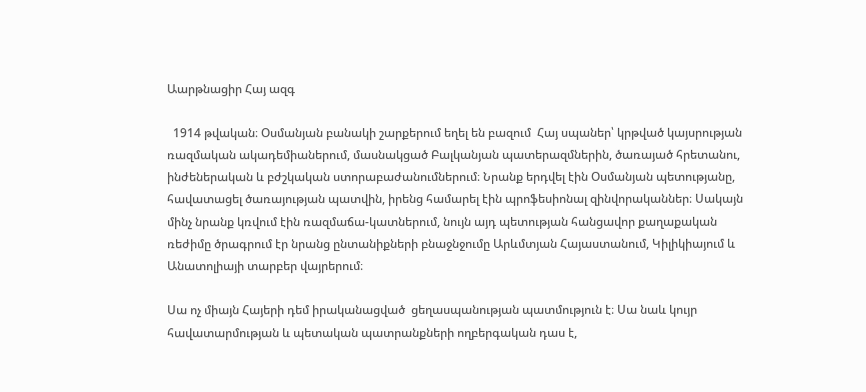Աարթնացիր Հայ ազգ

  1914 թվական։ Օսմանյան բանակի շարքերում եղել են բազում  Հայ սպաներ՝ կրթված կայսրության ռազմական ակադեմիաներում, մասնակցած Բալկանյան պատերազմներին, ծառայած հրետանու, ինժեներական և բժշկական ստորաբաժանումներում։ Նրանք երդվել էին Օսմանյան պետությանը, հավատացել ծառայության պատվին, իրենց համարել էին պրոֆեսիոնալ զինվորականներ։ Սակայն մինչ նրանք կռվում էին ռազմաճա-կատներում, նույն այդ պետության հանցավոր քաղաքական ռեժիմը ծրագրում էր նրանց ընտանիքների բնաջնջումը Արևմտյան Հայաստանում, Կիլիկիայում և Անատոլիայի տարբեր վայրերում։

Սա ոչ միայն Հայերի դեմ իրականացված  ցեղասպանության պատմություն է։ Սա նաև կույր հավատարմության և պետական պատրանքների ողբերգական դաս է,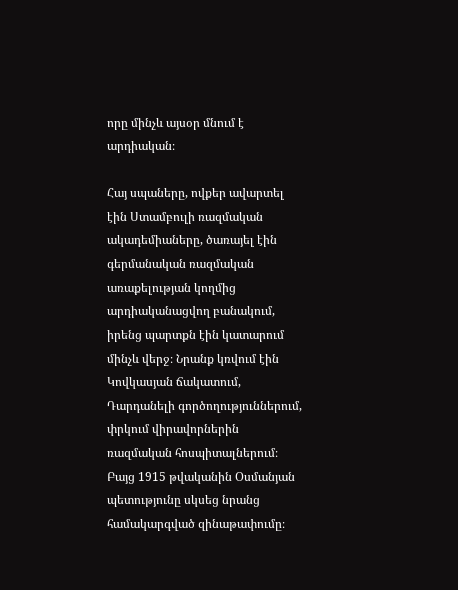որը մինչև այսօր մնում է արդիական։

Հայ սպաները, ովքեր ավարտել էին Ստամբուլի ռազմական ակադեմիաները, ծառայել էին գերմանական ռազմական առաքելության կողմից արդիականացվող բանակում, իրենց պարտքն էին կատարում մինչև վերջ։ Նրանք կռվում էին Կովկասյան ճակատում, Դարդանելի գործողություններում, փրկում վիրավորներին ռազմական հոսպիտալներում։ Բայց 1915 թվականին Օսմանյան պետությունը սկսեց նրանց համակարգված զինաթափումը։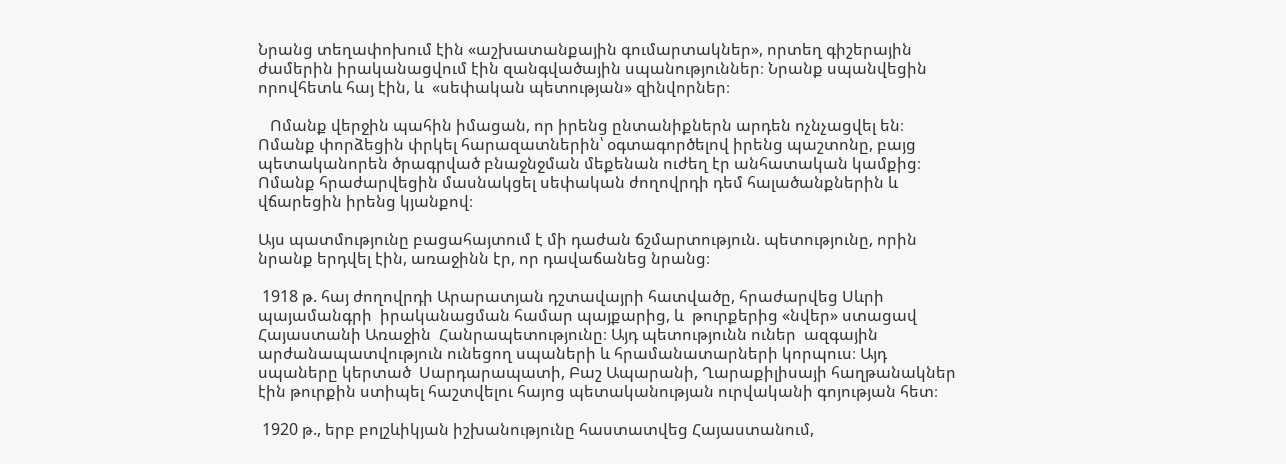Նրանց տեղափոխում էին «աշխատանքային գումարտակներ», որտեղ գիշերային ժամերին իրականացվում էին զանգվածային սպանություններ։ Նրանք սպանվեցին որովհետև հայ էին, և  «սեփական պետության» զինվորներ։

   Ոմանք վերջին պահին իմացան, որ իրենց ընտանիքներն արդեն ոչնչացվել են։ Ոմանք փորձեցին փրկել հարազատներին՝ օգտագործելով իրենց պաշտոնը, բայց պետականորեն ծրագրված բնաջնջման մեքենան ուժեղ էր անհատական կամքից։ Ոմանք հրաժարվեցին մասնակցել սեփական ժողովրդի դեմ հալածանքներին և վճարեցին իրենց կյանքով։

Այս պատմությունը բացահայտում է մի դաժան ճշմարտություն. պետությունը, որին նրանք երդվել էին, առաջինն էր, որ դավաճանեց նրանց։

 1918 թ. հայ ժողովրդի Արարատյան դշտավայրի հատվածը, հրաժարվեց Սևրի պայամանգրի  իրականացման համար պայքարից, և  թուրքերից «նվեր» ստացավ  Հայաստանի Առաջին  Հանրապետությունը։ Այդ պետությունն ուներ  ազգային արժանապատվություն ունեցող սպաների և հրամանատարների կորպուս։ Այդ սպաները կերտած  Սարդարապատի, Բաշ Ապարանի, Ղարաքիլիսայի հաղթանակներ էին թուրքին ստիպել հաշտվելու հայոց պետականության ուրվականի գոյության հետ։

 1920 թ., երբ բոլշևիկյան իշխանությունը հաստատվեց Հայաստանում,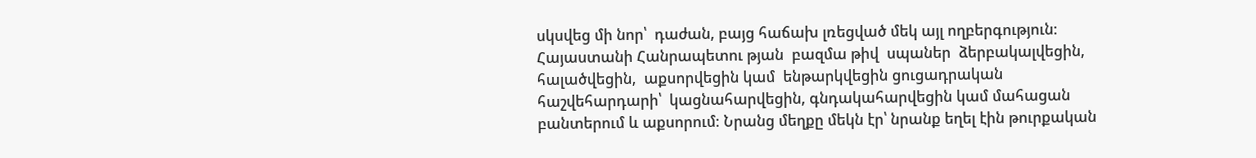սկսվեց մի նոր՝  դաժան, բայց հաճախ լռեցված մեկ այլ ողբերգություն։ Հայաստանի Հանրապետու թյան  բազմա թիվ  սպաներ  ձերբակալվեցին,  հալածվեցին,  աքսորվեցին կամ  ենթարկվեցին ցուցադրական հաշվեհարդարի՝  կացնահարվեցին, գնդակահարվեցին կամ մահացան բանտերում և աքսորում։ Նրանց մեղքը մեկն էր՝ նրանք եղել էին թուրքական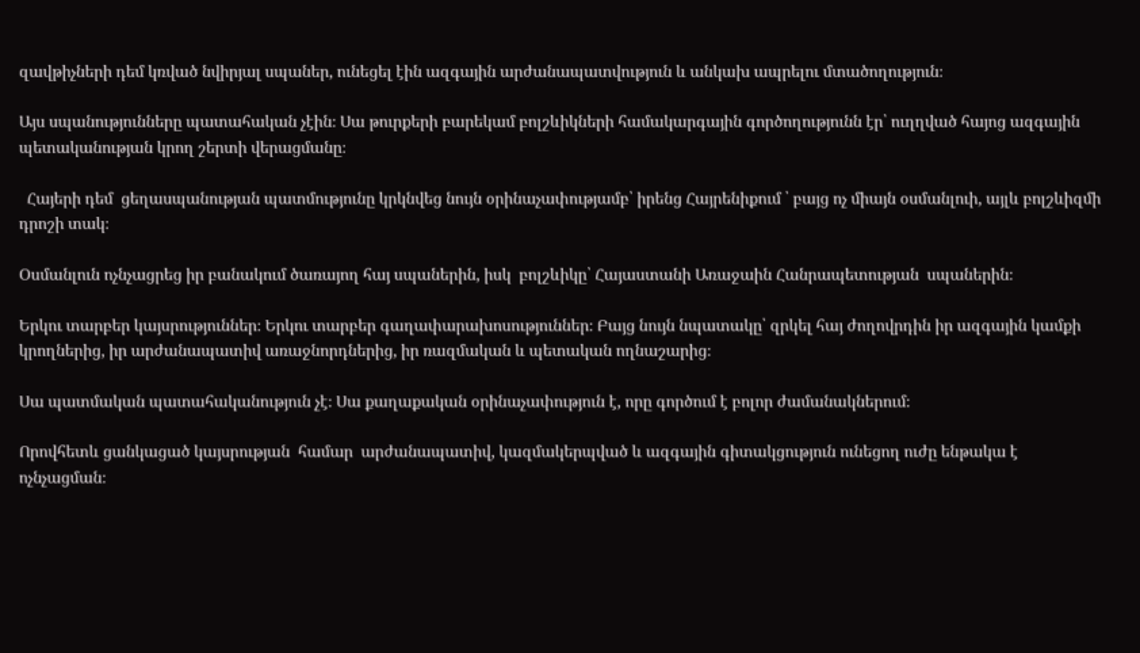զավթիչների դեմ կռված նվիրյալ սպաներ, ունեցել էին ազգային արժանապատվություն և անկախ ապրելու մտածողություն։

Այս սպանությունները պատահական չէին։ Սա թուրքերի բարեկամ բոլշևիկների համակարգային գործողությունն էր՝ ուղղված հայոց ազգային պետականության կրող շերտի վերացմանը։

  Հայերի դեմ  ցեղասպանության պատմությունը կրկնվեց նույն օրինաչափությամբ՝ իրենց Հայրենիքում ՝ բայց ոչ միայն օսմանլուի, այլև բոլշևիզմի դրոշի տակ։

Օսմանլուն ոչնչացրեց իր բանակում ծառայող հայ սպաներին, իսկ  բոլշևիկը՝ Հայաստանի Առաջաին Հանրապետության  սպաներին։

Երկու տարբեր կայսրություններ։ Երկու տարբեր գաղափարախոսություններ։ Բայց նույն նպատակը՝ զրկել հայ ժողովրդին իր ազգային կամքի կրողներից, իր արժանապատիվ առաջնորդներից, իր ռազմական և պետական ողնաշարից։

Սա պատմական պատահականություն չէ։ Սա քաղաքական օրինաչափություն է, որը գործում է բոլոր ժամանակներում։

Որովհետև ցանկացած կայսրության  համար  արժանապատիվ, կազմակերպված և ազգային գիտակցություն ունեցող ուժը ենթակա է ոչնչացման։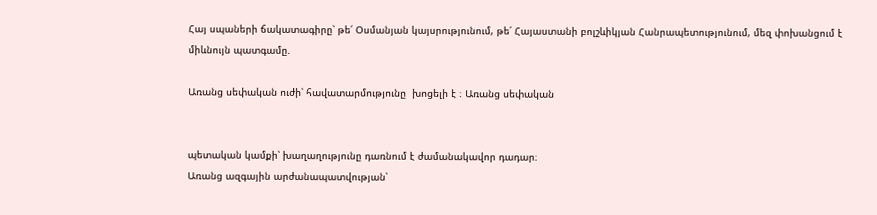Հայ սպաների ճակատագիրը՝ թե՛ Օսմանյան կայսրությունում, թե՛ Հայաստանի բոլշևիկյան Հանրապետությունում, մեզ փոխանցում է միևնույն պատգամը.

Առանց սեփական ուժի՝ հավատարմությունը  խոցելի է ։ Առանց սեփական


պետական կամքի՝ խաղաղությունը դառնում է ժամանակավոր դադար։
Առանց ազգային արժանապատվության՝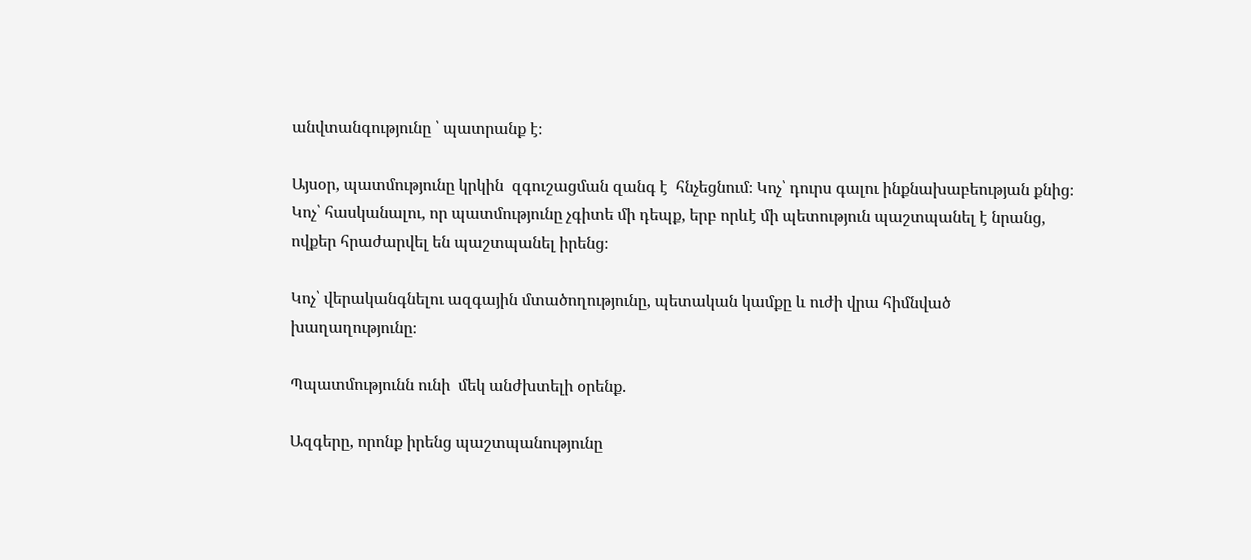անվտանգությունը ՝ պատրանք է։

Այսօր, պատմությունը կրկին  զգուշացման զանգ է  հնչեցնում։ Կոչ՝ դուրս գալու ինքնախաբեության քնից։ Կոչ՝ հասկանալու, որ պատմությունը չգիտե մի դեպք, երբ որևէ մի պետություն պաշտպանել է նրանց, ովքեր հրաժարվել են պաշտպանել իրենց։

Կոչ՝ վերականգնելու ազգային մտածողությունը, պետական կամքը և ուժի վրա հիմնված խաղաղությունը։

Պպատմությունն ունի  մեկ անժխտելի օրենք.

Ազգերը, որոնք իրենց պաշտպանությունը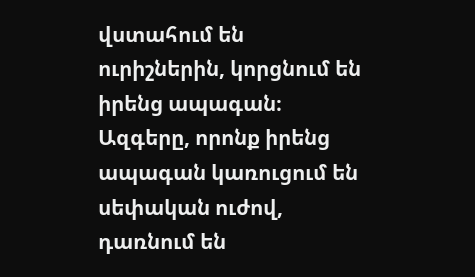վստահում են ուրիշներին, կորցնում են իրենց ապագան։
Ազգերը, որոնք իրենց ապագան կառուցում են սեփական ուժով, դառնում են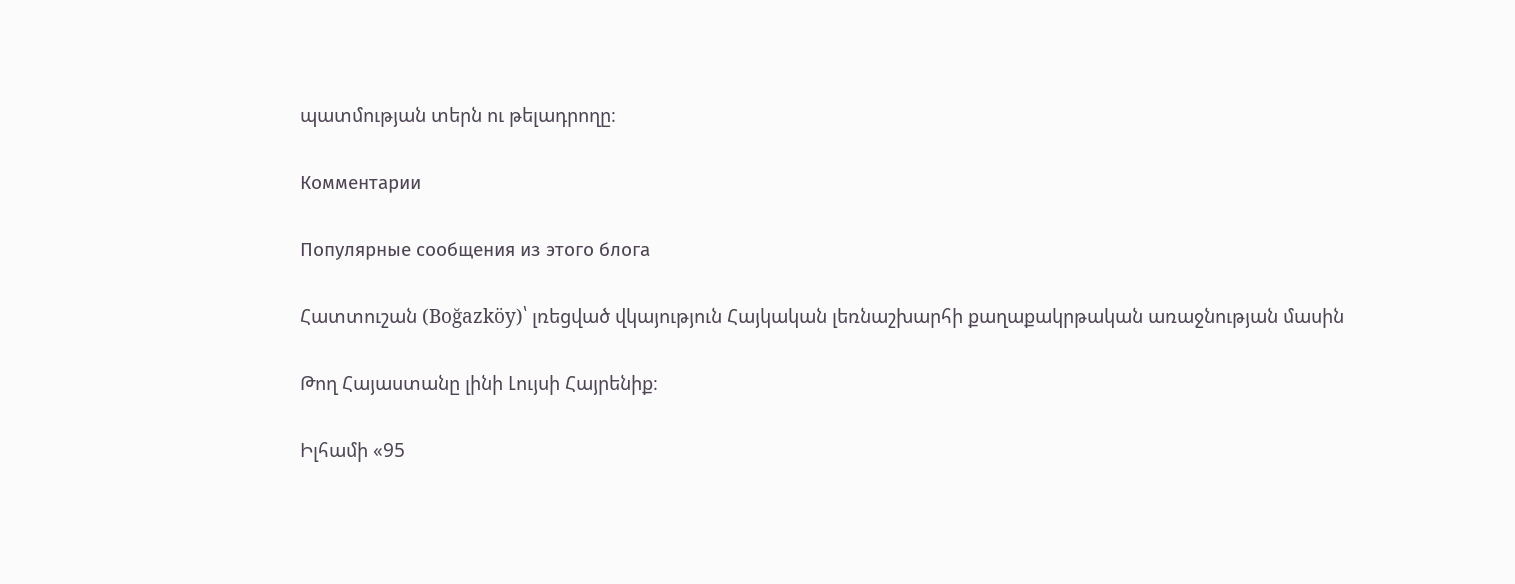պատմության տերն ու թելադրողը։

Комментарии

Популярные сообщения из этого блога

Հատտուշան (Boğazköy)՝ լռեցված վկայություն Հայկական լեռնաշխարհի քաղաքակրթական առաջնության մասին

Թող Հայաստանը լինի Լույսի Հայրենիք։

Իլհամի «95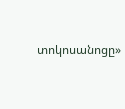տոկոսանոցը»